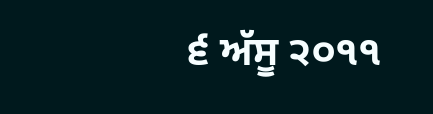੬ ਅੱਸੂ ੨੦੧੧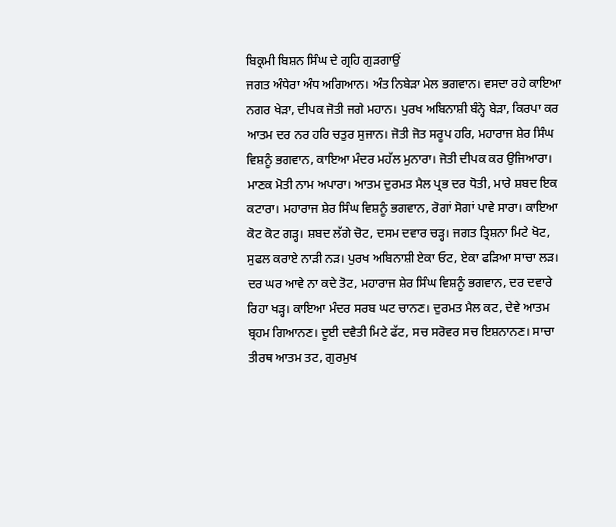ਬਿਕ੍ਰਮੀ ਬਿਸ਼ਨ ਸਿੰਘ ਦੇ ਗ੍ਰਹਿ ਗੁੜਗਾਉਂ
ਜਗਤ ਅੰਧੇਰਾ ਅੰਧ ਅਗਿਆਨ। ਅੰਤ ਨਿਬੇੜਾ ਮੇਲ ਭਗਵਾਨ। ਵਸਦਾ ਰਹੇ ਕਾਇਆ ਨਗਰ ਖੇੜਾ, ਦੀਪਕ ਜੋਤੀ ਜਗੇ ਮਹਾਨ। ਪੁਰਖ ਅਬਿਨਾਸ਼ੀ ਬੰਨ੍ਹੇ ਬੇੜਾ, ਕਿਰਪਾ ਕਰ ਆਤਮ ਦਰ ਨਰ ਹਰਿ ਚਤੁਰ ਸੁਜਾਨ। ਜੋਤੀ ਜੋਤ ਸਰੂਪ ਹਰਿ, ਮਹਾਰਾਜ ਸ਼ੇਰ ਸਿੰਘ ਵਿਸ਼ਨੂੰ ਭਗਵਾਨ, ਕਾਇਆ ਮੰਦਰ ਮਹੱਲ ਮੁਨਾਰਾ। ਜੋਤੀ ਦੀਪਕ ਕਰ ਉਜਿਆਰਾ। ਮਾਣਕ ਮੋਤੀ ਨਾਮ ਅਪਾਰਾ। ਆਤਮ ਦੁਰਮਤ ਮੈਲ ਪ੍ਰਭ ਦਰ ਧੋਤੀ, ਮਾਰੇ ਸ਼ਬਦ ਇਕ ਕਟਾਰਾ। ਮਹਾਰਾਜ ਸ਼ੇਰ ਸਿੰਘ ਵਿਸ਼ਨੂੰ ਭਗਵਾਨ, ਰੋਗਾਂ ਸੋਗਾਂ ਪਾਵੇ ਸਾਰਾ। ਕਾਇਆ ਕੋਟ ਕੋਟ ਗੜ੍ਹ। ਸ਼ਬਦ ਲੱਗੇ ਚੋਟ, ਦਸਮ ਦਵਾਰ ਚੜ੍ਹ। ਜਗਤ ਤ੍ਰਿਸ਼ਨਾ ਮਿਟੇ ਖੋਟ, ਸੁਫਲ ਕਰਾਏ ਨਾੜੀ ਨੜ। ਪੁਰਖ ਅਬਿਨਾਸ਼ੀ ਏਕਾ ਓਟ, ਏਕਾ ਫੜਿਆ ਸਾਚਾ ਲੜ। ਦਰ ਘਰ ਆਵੇ ਨਾ ਕਦੇ ਤੋਟ, ਮਹਾਰਾਜ ਸ਼ੇਰ ਸਿੰਘ ਵਿਸ਼ਨੂੰ ਭਗਵਾਨ, ਦਰ ਦਵਾਰੇ ਰਿਹਾ ਖੜ੍ਹ। ਕਾਇਆ ਮੰਦਰ ਸਰਬ ਘਟ ਚਾਨਣ। ਦੁਰਮਤ ਮੈਲ ਕਟ, ਦੇਵੇ ਆਤਮ ਬ੍ਰਹਮ ਗਿਆਨਣ। ਦੂਈ ਦਵੈਤੀ ਮਿਟੇ ਫੱਟ, ਸਚ ਸਰੋਵਰ ਸਚ ਇਸ਼ਨਾਨਣ। ਸਾਚਾ ਤੀਰਥ ਆਤਮ ਤਟ, ਗੁਰਮੁਖ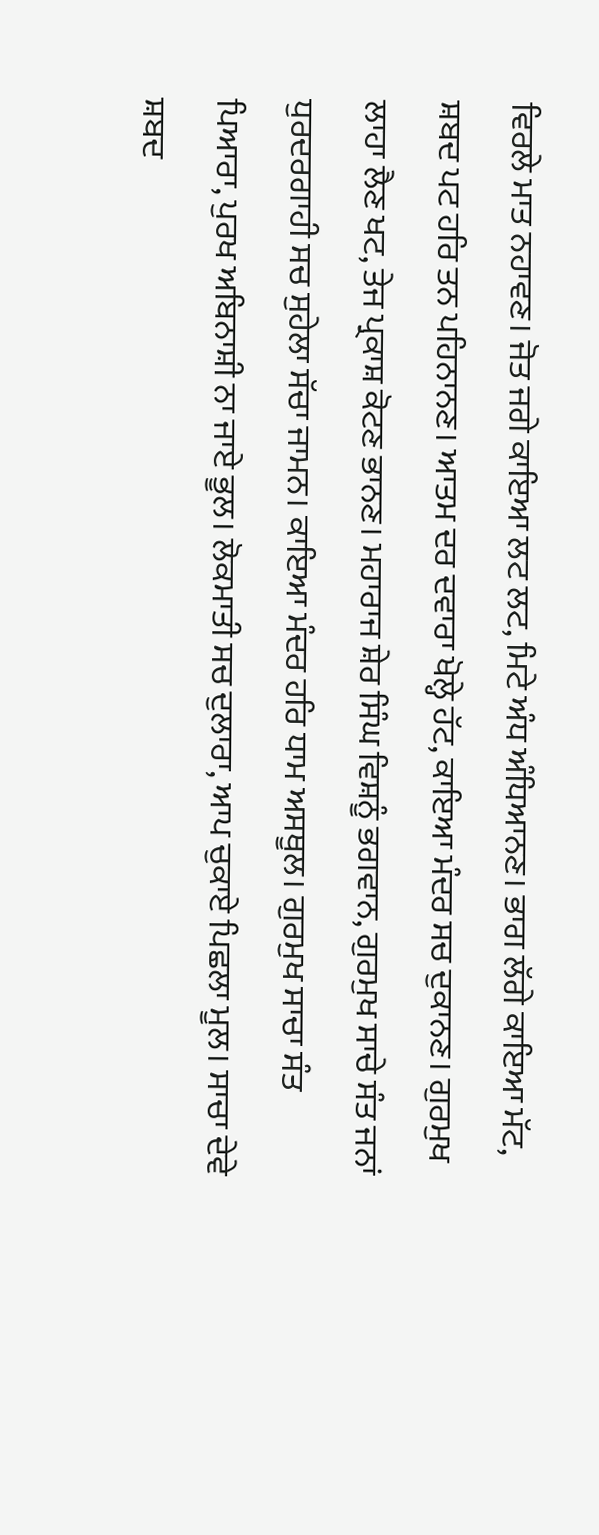ਵਿਰਲੇ ਮਾਤ ਨਹਾਵਣ। ਜੋਤ ਜਗੇ ਕਾਇਆ ਲਟ ਲਟ, ਮਿਟੇ ਅੰਧ ਅੰਧਿਆਨਣ। ਭਾਗ ਲੱਗੇ ਕਾਇਆ ਮੱਟ, ਸ਼ਬਦ ਪਟ ਹਰਿ ਤਨ ਪਹਿਨਾਨਣ। ਆਤਮ ਦਰ ਦਵਾਰਾ ਖੋਲ੍ਹੇ ਹੱਟ, ਕਾਇਆ ਮੰਦਰ ਸਚ ਦੁਕਾਨਣ। ਗੁਰਮੁਖ ਲਾਹਾ ਲੈਣ ਖਟ, ਤੇਜ ਪ੍ਰਕਾਸ਼ ਕੋਟਣ ਭਾਨਣ। ਮਹਾਰਾਜ ਸ਼ੇਰ ਸਿੰਘ ਵਿਸ਼ਨੂੰ ਭਗਵਾਨ, ਗੁਰਮੁਖ ਸਾਚੇ ਸੰਤ ਜਨਾਂ ਧੁਰਦਰਗਾਹੀ ਸਚ ਸੁਹੇਲਾ ਸੱਚਾ ਜਾਮਨ। ਕਾਇਆ ਮੰਦਰ ਹਰਿ ਧਾਮ ਅਸਥੂਲ। ਗੁਰਮੁਖ ਸਾਚਾ ਸੰਤ ਪਿਆਰਾ, ਪੁਰਖ ਅਬਿਨਾਸ਼ੀ ਨਾ ਜਾਏ ਭੂਲ। ਲੋਕਮਾਤੀ ਸਚ ਦੁਲਾਰਾ, ਆਪ ਚੁਕਾਏ ਪਿਛਲਾ ਮੂਲ। ਸਾਚਾ ਦੇਵੇ ਸ਼ਬਦ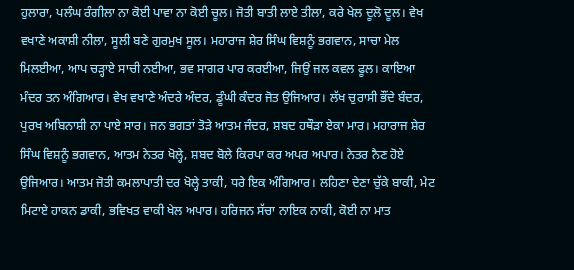ਹੁਲਾਰਾ, ਪਲੰਘ ਰੰਗੀਲਾ ਨਾ ਕੋਈ ਪਾਵਾ ਨਾ ਕੋਈ ਚੂਲ। ਜੋਤੀ ਬਾਤੀ ਲਾਏ ਤੀਲਾ, ਕਰੇ ਖੇਲ ਦੂਲੋ ਦੂਲ। ਵੇਖ ਵਖਾਣੇ ਅਕਾਸ਼ੀ ਨੀਲਾ, ਸੂਲੀ ਬਣੇ ਗੁਰਮੁਖ ਸੂਲ। ਮਹਾਰਾਜ ਸ਼ੇਰ ਸਿੰਘ ਵਿਸ਼ਨੂੰ ਭਗਵਾਨ, ਸਾਚਾ ਮੇਲ ਮਿਲਈਆ, ਆਪ ਚੜ੍ਹਾਏ ਸਾਚੀ ਨਈਆ, ਭਵ ਸਾਗਰ ਪਾਰ ਕਰਈਆ, ਜਿਉਂ ਜਲ ਕਵਲ ਫੂਲ। ਕਾਇਆ ਮੰਦਰ ਤਨ ਅੰਗਿਆਰ। ਵੇਖ ਵਖਾਣੇ ਅੰਦਰੇ ਅੰਦਰ, ਡੂੰਘੀ ਕੰਦਰ ਜੋਤ ਉਜਿਆਰ। ਲੱਖ ਚੁਰਾਸੀ ਭੌਂਦੇ ਬੰਦਰ, ਪੁਰਖ ਅਬਿਨਾਸ਼ੀ ਨਾ ਪਾਏ ਸਾਰ। ਜਨ ਭਗਤਾਂ ਤੋੜੇ ਆਤਮ ਜੰਦਰ, ਸ਼ਬਦ ਹਥੌੜਾ ਏਕਾ ਮਾਰ। ਮਹਾਰਾਜ ਸ਼ੇਰ ਸਿੰਘ ਵਿਸ਼ਨੂੰ ਭਗਵਾਨ, ਆਤਮ ਨੇਤਰ ਖੋਲ੍ਹੇ, ਸ਼ਬਦ ਬੋਲੇ ਕਿਰਪਾ ਕਰ ਅਪਰ ਅਪਾਰ। ਨੇਤਰ ਨੈਣ ਹੋਏ ਉਜਿਆਰ। ਆਤਮ ਜੋਤੀ ਕਮਲਾਪਾਤੀ ਦਰ ਖੋਲ੍ਹੇ ਤਾਕੀ, ਧਰੇ ਇਕ ਅੰਗਿਆਰ। ਲਹਿਣਾ ਦੇਣਾ ਚੁੱਕੇ ਬਾਕੀ, ਮੇਟ ਮਿਟਾਏ ਹਾਕਨ ਡਾਕੀ, ਭਵਿਖਤ ਵਾਕੀ ਖੇਲ ਅਪਾਰ। ਹਰਿਜਨ ਸੱਚਾ ਨਾਇਕ ਨਾਕੀ, ਕੋਈ ਨਾ ਮਾਤ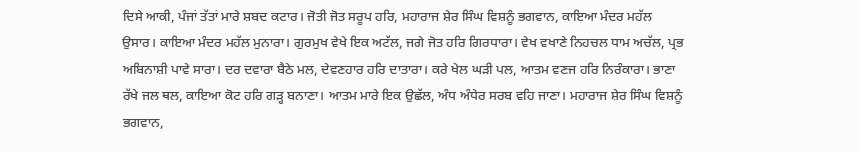ਦਿਸੇ ਆਕੀ, ਪੰਜਾਂ ਤੱਤਾਂ ਮਾਰੇ ਸ਼ਬਦ ਕਟਾਰ। ਜੋਤੀ ਜੋਤ ਸਰੂਪ ਹਰਿ, ਮਹਾਰਾਜ ਸ਼ੇਰ ਸਿੰਘ ਵਿਸ਼ਨੂੰ ਭਗਵਾਨ, ਕਾਇਆ ਮੰਦਰ ਮਹੱਲ ਉਸਾਰ। ਕਾਇਆ ਮੰਦਰ ਮਹੱਲ ਮੁਨਾਰਾ। ਗੁਰਮੁਖ ਵੇਖੇ ਇਕ ਅਟੱਲ, ਜਗੇ ਜੋਤ ਹਰਿ ਗਿਰਧਾਰਾ। ਵੇਖ ਵਖਾਣੇ ਨਿਹਚਲ ਧਾਮ ਅਚੱਲ, ਪ੍ਰਭ ਅਬਿਨਾਸ਼ੀ ਪਾਵੇ ਸਾਰਾ। ਦਰ ਦਵਾਰਾ ਬੈਠੇ ਮਲ, ਦੇਵਣਹਾਰ ਹਰਿ ਦਾਤਾਰਾ। ਕਰੇ ਖੇਲ ਘੜੀ ਪਲ, ਆਤਮ ਵਣਜ ਹਰਿ ਨਿਰੰਕਾਰਾ। ਭਾਣਾ ਰੱਖੇ ਜਲ ਥਲ, ਕਾਇਆ ਕੋਟ ਹਰਿ ਗੜ੍ਹ ਬਨਾਣਾ। ਆਤਮ ਮਾਰੇ ਇਕ ਉਛੱਲ, ਅੰਧ ਅੰਧੇਰ ਸਰਬ ਵਹਿ ਜਾਣਾ। ਮਹਾਰਾਜ ਸ਼ੇਰ ਸਿੰਘ ਵਿਸ਼ਨੂੰ ਭਗਵਾਨ,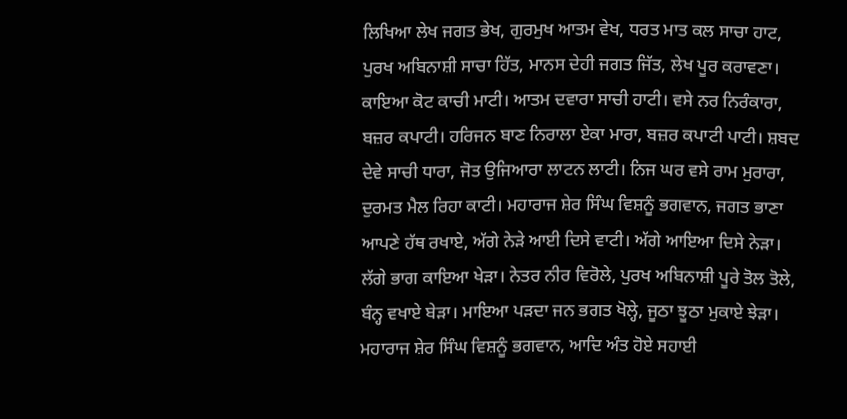ਲਿਖਿਆ ਲੇਖ ਜਗਤ ਭੇਖ, ਗੁਰਮੁਖ ਆਤਮ ਵੇਖ, ਧਰਤ ਮਾਤ ਕਲ ਸਾਚਾ ਹਾਟ, ਪੁਰਖ ਅਬਿਨਾਸ਼ੀ ਸਾਚਾ ਹਿੱਤ, ਮਾਨਸ ਦੇਹੀ ਜਗਤ ਜਿੱਤ, ਲੇਖ ਪੂਰ ਕਰਾਵਣਾ। ਕਾਇਆ ਕੋਟ ਕਾਚੀ ਮਾਟੀ। ਆਤਮ ਦਵਾਰਾ ਸਾਚੀ ਹਾਟੀ। ਵਸੇ ਨਰ ਨਿਰੰਕਾਰਾ, ਬਜ਼ਰ ਕਪਾਟੀ। ਹਰਿਜਨ ਬਾਣ ਨਿਰਾਲਾ ਏਕਾ ਮਾਰਾ, ਬਜ਼ਰ ਕਪਾਟੀ ਪਾਟੀ। ਸ਼ਬਦ ਦੇਵੇ ਸਾਚੀ ਧਾਰਾ, ਜੋਤ ਉਜਿਆਰਾ ਲਾਟਨ ਲਾਟੀ। ਨਿਜ ਘਰ ਵਸੇ ਰਾਮ ਮੁਰਾਰਾ, ਦੁਰਮਤ ਮੈਲ ਰਿਹਾ ਕਾਟੀ। ਮਹਾਰਾਜ ਸ਼ੇਰ ਸਿੰਘ ਵਿਸ਼ਨੂੰ ਭਗਵਾਨ, ਜਗਤ ਭਾਣਾ ਆਪਣੇ ਹੱਥ ਰਖਾਏ, ਅੱਗੇ ਨੇੜੇ ਆਈ ਦਿਸੇ ਵਾਟੀ। ਅੱਗੇ ਆਇਆ ਦਿਸੇ ਨੇੜਾ। ਲੱਗੇ ਭਾਗ ਕਾਇਆ ਖੇੜਾ। ਨੇਤਰ ਨੀਰ ਵਿਰੋਲੇ, ਪੁਰਖ ਅਬਿਨਾਸ਼ੀ ਪੂਰੇ ਤੋਲ ਤੋਲੇ, ਬੰਨ੍ਹ ਵਖਾਏ ਬੇੜਾ। ਮਾਇਆ ਪੜਦਾ ਜਨ ਭਗਤ ਖੋਲ੍ਹੇ, ਜੂਠਾ ਝੂਠਾ ਮੁਕਾਏ ਝੇੜਾ। ਮਹਾਰਾਜ ਸ਼ੇਰ ਸਿੰਘ ਵਿਸ਼ਨੂੰ ਭਗਵਾਨ, ਆਦਿ ਅੰਤ ਹੋਏ ਸਹਾਈ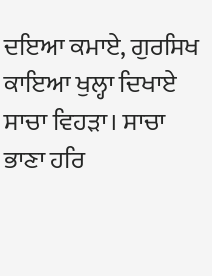ਦਇਆ ਕਮਾਏ, ਗੁਰਸਿਖ ਕਾਇਆ ਖੁਲ੍ਹਾ ਦਿਖਾਏ ਸਾਚਾ ਵਿਹੜਾ। ਸਾਚਾ ਭਾਣਾ ਹਰਿ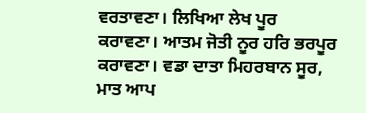ਵਰਤਾਵਣਾ। ਲਿਖਿਆ ਲੇਖ ਪੂਰ ਕਰਾਵਣਾ। ਆਤਮ ਜੋਤੀ ਨੂਰ ਹਰਿ ਭਰਪੂਰ ਕਰਾਵਣਾ। ਵਡਾ ਦਾਤਾ ਮਿਹਰਬਾਨ ਸੂਰ, ਮਾਤ ਆਪ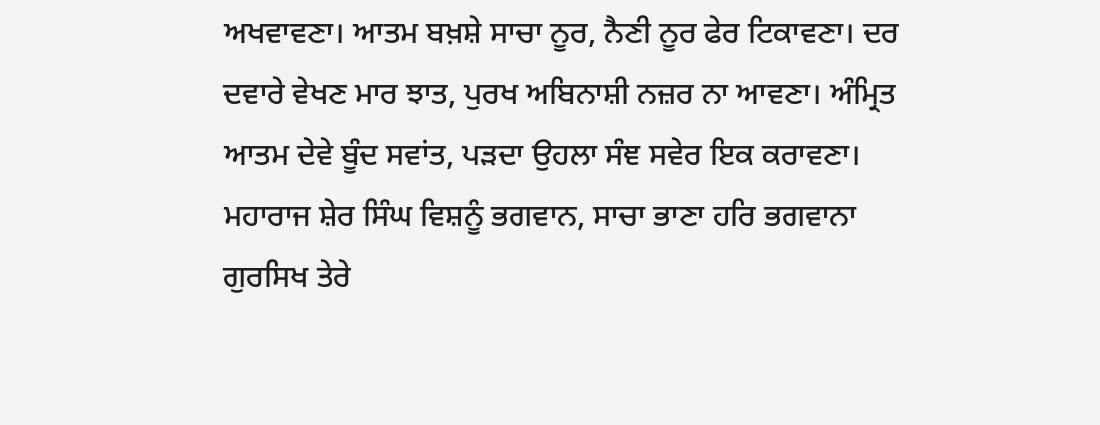ਅਖਵਾਵਣਾ। ਆਤਮ ਬਖ਼ਸ਼ੇ ਸਾਚਾ ਨੂਰ, ਨੈਣੀ ਨੂਰ ਫੇਰ ਟਿਕਾਵਣਾ। ਦਰ ਦਵਾਰੇ ਵੇਖਣ ਮਾਰ ਝਾਤ, ਪੁਰਖ ਅਬਿਨਾਸ਼ੀ ਨਜ਼ਰ ਨਾ ਆਵਣਾ। ਅੰਮ੍ਰਿਤ ਆਤਮ ਦੇਵੇ ਬੂੰਦ ਸਵਾਂਤ, ਪੜਦਾ ਉਹਲਾ ਸੰਞ ਸਵੇਰ ਇਕ ਕਰਾਵਣਾ। ਮਹਾਰਾਜ ਸ਼ੇਰ ਸਿੰਘ ਵਿਸ਼ਨੂੰ ਭਗਵਾਨ, ਸਾਚਾ ਭਾਣਾ ਹਰਿ ਭਗਵਾਨਾ ਗੁਰਸਿਖ ਤੇਰੇ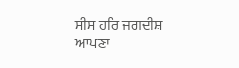ਸੀਸ ਹਰਿ ਜਗਦੀਸ਼ ਆਪਣਾ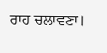ਰਾਹ ਚਲਾਵਣਾ।